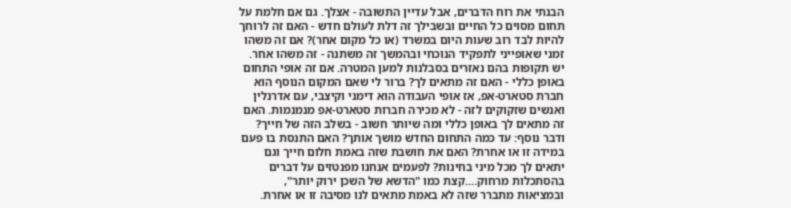הבנתי את רוח הדברים, אבל עדיין התשובה - אצלך. גם אם חלמת על תחום מסוים כל החיים ובשבילך זה דלת לעולם חדש - האם זה לרוחך להיות לבד רוב שעות היום במשרד (או כל מקום אחר)? אם זה משהו זמני שאופייני לתפקיד הנוכחי ובהמשך זה משתנה - זה משהו אחר. יש תקופות בהם נאזרים בסבלנות למען המטרה. אם זה אופי התחום באופן כללי - האם זה מתאים לך? ברור לי שאם המקום הנוסף הוא חברת סטארט-אפ, אז אופי העבודה הוא דימני וקיצבי, עם אדרנלין ואנשים שזקוקים לזה - לא מכירה חברות סטארט-אפ מנמנמות. האם זה מתאים לך באופן כללי ומה שיותר חשוב - בשלב הזה של חייך?
ודבר נוסף: עד כמה התחום החדש מושך אותך? האם התנסת בו פעם במידה זו או אחרת? האם את חושבת שזה באמת חלום חייך וגם יתאים לך מכל מיני בחינות? לפעמים אנחנו מפנטזים על דברים בהסתכלות מרחוק....קצת כמו "הדשא של השכן ירוק יותר", ובמציאות מתברר שזה לא באמת מתאים לנו מסיבה זו או אחרת.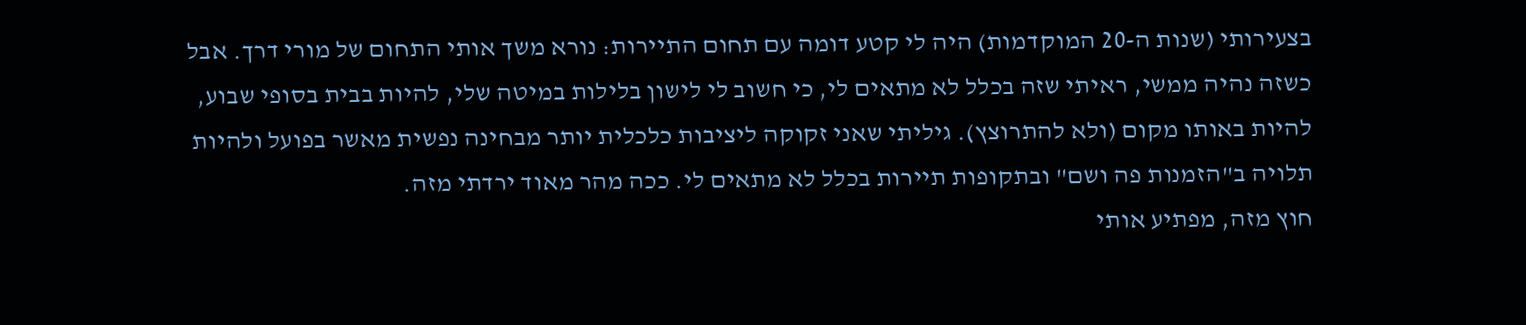בצעירותי (שנות ה-20 המוקדמות) היה לי קטע דומה עם תחום התיירות: נורא משך אותי התחום של מורי דרך. אבל כשזה נהיה ממשי, ראיתי שזה בכלל לא מתאים לי, כי חשוב לי לישון בלילות במיטה שלי, להיות בבית בסופי שבוע, להיות באותו מקום (ולא להתרוצץ). גיליתי שאני זקוקה ליציבות כלכלית יותר מבחינה נפשית מאשר בפועל ולהיות תלויה ב"הזמנות פה ושם" ובתקופות תיירות בכלל לא מתאים לי. ככה מהר מאוד ירדתי מזה.
חוץ מזה, מפתיע אותי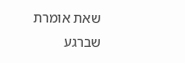שאת אומרת שברגע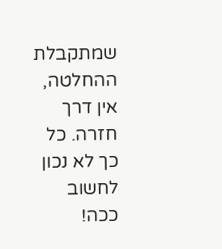שמתקבלת ההחלטה, אין דרך חזרה. כל כך לא נכון לחשוב ככה!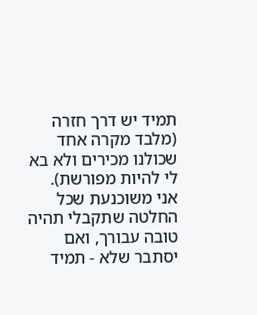תמיד יש דרך חזרה (מלבד מקרה אחד שכולנו מכירים ולא בא לי להיות מפורשת).
אני משוכנעת שכל החלטה שתקבלי תהיה טובה עבורך, ואם יסתבר שלא - תמיד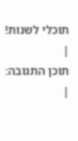תוכלי לשנות!
|
תוכן התגובה:
|